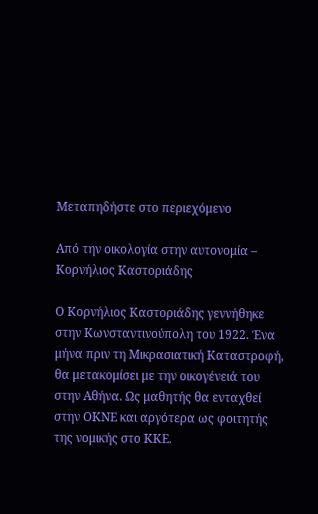Μεταπηδήστε στο περιεχόμενο

Από την οικολογία στην αυτονομία – Κορνήλιος Καστοριάδης

Ο Κορνήλιος Καστοριάδης γεννήθηκε στην Κωνσταντινούπολη του 1922. Ένα μήνα πριν τη Μικρασιατική Καταστροφή, θα μετακομίσει με την οικογένειά του στην Αθήνα. Ως μαθητής θα ενταχθεί στην ΟΚΝΕ και αργότερα ως φοιτητής της νομικής στο ΚΚΕ.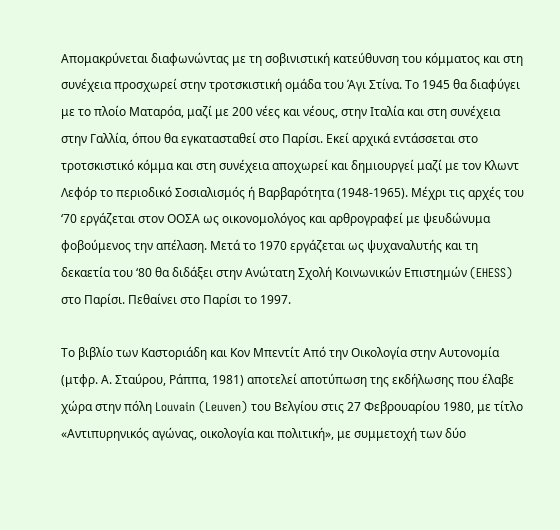Απομακρύνεται διαφωνώντας με τη σοβινιστική κατεύθυνση του κόμματος και στη συνέχεια προσχωρεί στην τροτσκιστική ομάδα του Άγι Στίνα. Το 1945 θα διαφύγει με το πλοίο Ματαρόα, μαζί με 200 νέες και νέους, στην Ιταλία και στη συνέχεια στην Γαλλία, όπου θα εγκατασταθεί στο Παρίσι. Εκεί αρχικά εντάσσεται στο τροτσκιστικό κόμμα και στη συνέχεια αποχωρεί και δημιουργεί μαζί με τον Κλωντ Λεφόρ το περιοδικό Σοσιαλισμός ή Βαρβαρότητα (1948-1965). Μέχρι τις αρχές του ‘70 εργάζεται στον ΟΟΣΑ ως οικονομολόγος και αρθρογραφεί με ψευδώνυμα φοβούμενος την απέλαση. Μετά το 1970 εργάζεται ως ψυχαναλυτής και τη δεκαετία του ‘80 θα διδάξει στην Ανώτατη Σχολή Κοινωνικών Επιστημών (EHESS) στο Παρίσι. Πεθαίνει στο Παρίσι το 1997.

Το βιβλίο των Καστοριάδη και Κον Μπεντίτ Από την Οικολογία στην Αυτονομία (μτφρ. Α. Σταύρου, Ράππα, 1981) αποτελεί αποτύπωση της εκδήλωσης που έλαβε χώρα στην πόλη Louvain (Leuven) του Βελγίου στις 27 Φεβρουαρίου 1980, με τίτλο «Αντιπυρηνικός αγώνας, οικολογία και πολιτική», με συμμετοχή των δύο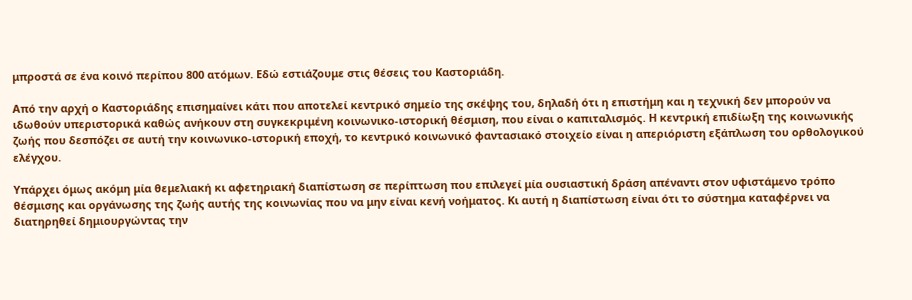μπροστά σε ένα κοινό περίπου 800 ατόμων. Εδώ εστιάζουμε στις θέσεις του Καστοριάδη.

Από την αρχή ο Καστοριάδης επισημαίνει κάτι που αποτελεί κεντρικό σημείο της σκέψης του, δηλαδή ότι η επιστήμη και η τεχνική δεν μπορούν να ιδωθούν υπεριστορικά καθώς ανήκουν στη συγκεκριμένη κοινωνικο-ιστορική θέσμιση, που είναι ο καπιταλισμός. Η κεντρική επιδίωξη της κοινωνικής ζωής που δεσπόζει σε αυτή την κοινωνικο-ιστορική εποχή, το κεντρικό κοινωνικό φαντασιακό στοιχείο είναι η απεριόριστη εξάπλωση του ορθολογικού ελέγχου.

Υπάρχει όμως ακόμη μία θεμελιακή κι αφετηριακή διαπίστωση σε περίπτωση που επιλεγεί μία ουσιαστική δράση απέναντι στον υφιστάμενο τρόπο θέσμισης και οργάνωσης της ζωής αυτής της κοινωνίας που να μην είναι κενή νοήματος. Κι αυτή η διαπίστωση είναι ότι το σύστημα καταφέρνει να διατηρηθεί δημιουργώντας την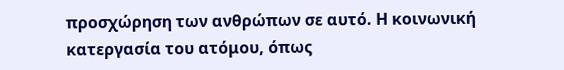προσχώρηση των ανθρώπων σε αυτό. Η κοινωνική κατεργασία του ατόμου, όπως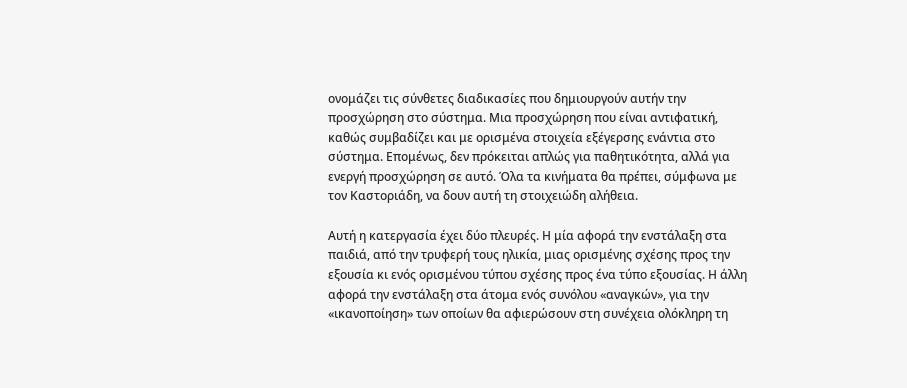ονομάζει τις σύνθετες διαδικασίες που δημιουργούν αυτήν την προσχώρηση στο σύστημα. Μια προσχώρηση που είναι αντιφατική, καθώς συμβαδίζει και με ορισμένα στοιχεία εξέγερσης ενάντια στο σύστημα. Επομένως, δεν πρόκειται απλώς για παθητικότητα, αλλά για ενεργή προσχώρηση σε αυτό. Όλα τα κινήματα θα πρέπει, σύμφωνα με τον Καστοριάδη, να δουν αυτή τη στοιχειώδη αλήθεια.

Αυτή η κατεργασία έχει δύο πλευρές. Η μία αφορά την ενστάλαξη στα παιδιά, από την τρυφερή τους ηλικία, μιας ορισμένης σχέσης προς την εξουσία κι ενός ορισμένου τύπου σχέσης προς ένα τύπο εξουσίας. Η άλλη αφορά την ενστάλαξη στα άτομα ενός συνόλου «αναγκών», για την «ικανοποίηση» των οποίων θα αφιερώσουν στη συνέχεια ολόκληρη τη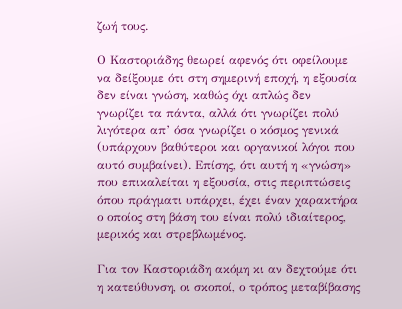ζωή τους.

Ο Καστοριάδης θεωρεί αφενός ότι οφείλουμε να δείξουμε ότι στη σημερινή εποχή, η εξουσία δεν είναι γνώση, καθώς όχι απλώς δεν γνωρίζει τα πάντα, αλλά ότι γνωρίζει πολύ λιγότερα απ’ όσα γνωρίζει ο κόσμος γενικά (υπάρχουν βαθύτεροι και οργανικοί λόγοι που αυτό συμβαίνει). Επίσης, ότι αυτή η «γνώση» που επικαλείται η εξουσία, στις περιπτώσεις όπου πράγματι υπάρχει, έχει έναν χαρακτήρα ο οποίος στη βάση του είναι πολύ ιδιαίτερος, μερικός και στρεβλωμένος.

Για τον Καστοριάδη ακόμη κι αν δεχτούμε ότι η κατεύθυνση, οι σκοποί, ο τρόπος μεταβίβασης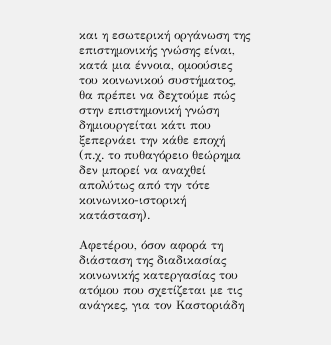και η εσωτερική οργάνωση της επιστημονικής γνώσης είναι, κατά μια έννοια, ομοούσιες του κοινωνικού συστήματος, θα πρέπει να δεχτούμε πώς στην επιστημονική γνώση δημιουργείται κάτι που ξεπερνάει την κάθε εποχή (π.χ. το πυθαγόρειο θεώρημα δεν μπορεί να αναχθεί απολύτως από την τότε κοινωνικο-ιστορική κατάσταση).

Αφετέρου, όσον αφορά τη διάσταση της διαδικασίας κοινωνικής κατεργασίας του ατόμου που σχετίζεται με τις ανάγκες, για τον Καστοριάδη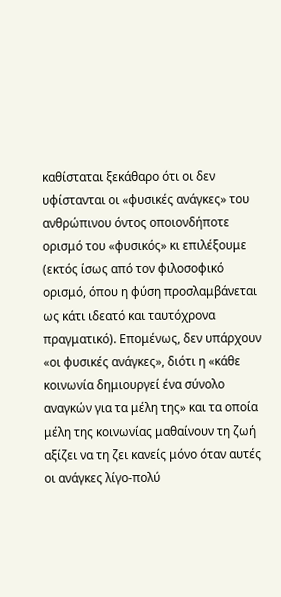καθίσταται ξεκάθαρο ότι οι δεν υφίστανται οι «φυσικές ανάγκες» του ανθρώπινου όντος οποιονδήποτε ορισμό του «φυσικός» κι επιλέξουμε (εκτός ίσως από τον φιλοσοφικό ορισμό, όπου η φύση προσλαμβάνεται ως κάτι ιδεατό και ταυτόχρονα πραγματικό). Επομένως, δεν υπάρχουν «οι φυσικές ανάγκες», διότι η «κάθε κοινωνία δημιουργεί ένα σύνολο αναγκών για τα μέλη της» και τα οποία μέλη της κοινωνίας μαθαίνουν τη ζωή αξίζει να τη ζει κανείς μόνο όταν αυτές οι ανάγκες λίγο-πολύ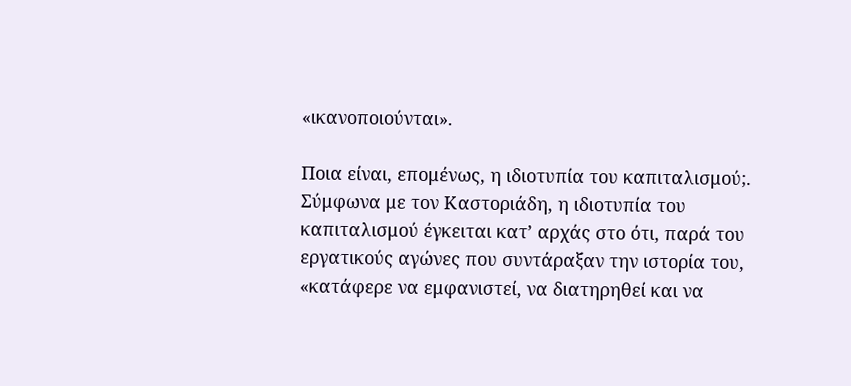«ικανοποιούνται».

Ποια είναι, επομένως, η ιδιοτυπία του καπιταλισμού;. Σύμφωνα με τον Καστοριάδη, η ιδιοτυπία του καπιταλισμού έγκειται κατ’ αρχάς στο ότι, παρά του εργατικούς αγώνες που συντάραξαν την ιστορία του, «κατάφερε να εμφανιστεί, να διατηρηθεί και να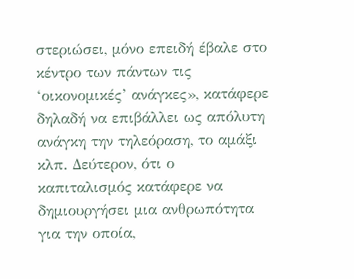στεριώσει, μόνο επειδή έβαλε στο κέντρο των πάντων τις ‘οικονομικές’ ανάγκες», κατάφερε δηλαδή να επιβάλλει ως απόλυτη ανάγκη την τηλεόραση, το αμάξι κλπ. Δεύτερον, ότι ο καπιταλισμός κατάφερε να δημιουργήσει μια ανθρωπότητα για την οποία,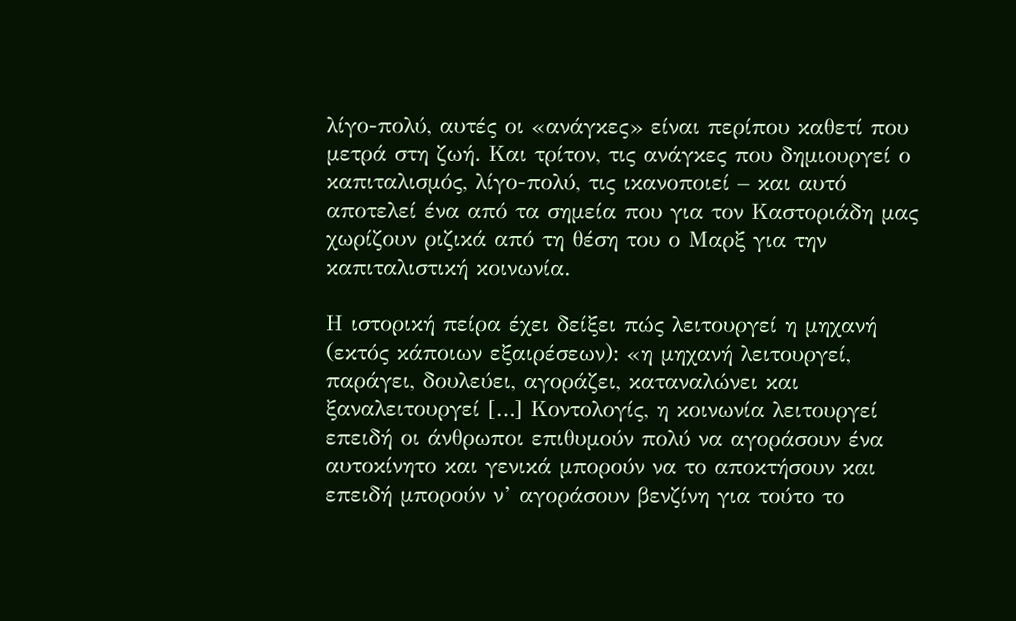λίγο-πολύ, αυτές οι «ανάγκες» είναι περίπου καθετί που μετρά στη ζωή. Και τρίτον, τις ανάγκες που δημιουργεί ο καπιταλισμός, λίγο-πολύ, τις ικανοποιεί – και αυτό αποτελεί ένα από τα σημεία που για τον Καστοριάδη μας χωρίζουν ριζικά από τη θέση του ο Μαρξ για την καπιταλιστική κοινωνία.

Η ιστορική πείρα έχει δείξει πώς λειτουργεί η μηχανή (εκτός κάποιων εξαιρέσεων): «η μηχανή λειτουργεί, παράγει, δουλεύει, αγοράζει, καταναλώνει και ξαναλειτουργεί […] Κοντολογίς, η κοινωνία λειτουργεί επειδή οι άνθρωποι επιθυμούν πολύ να αγοράσουν ένα αυτοκίνητο και γενικά μπορούν να το αποκτήσουν και επειδή μπορούν ν’ αγοράσουν βενζίνη για τούτο το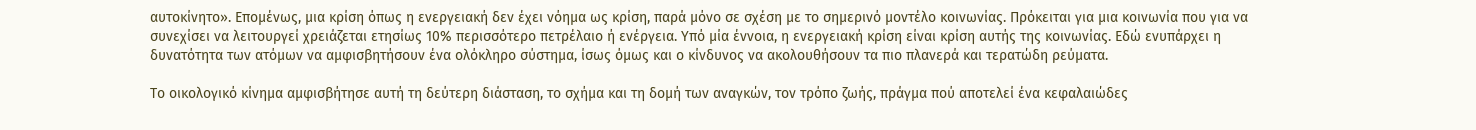αυτοκίνητο». Επομένως, μια κρίση όπως η ενεργειακή δεν έχει νόημα ως κρίση, παρά μόνο σε σχέση με το σημερινό μοντέλο κοινωνίας. Πρόκειται για μια κοινωνία που για να συνεχίσει να λειτουργεί χρειάζεται ετησίως 10% περισσότερο πετρέλαιο ή ενέργεια. Υπό μία έννοια, η ενεργειακή κρίση είναι κρίση αυτής της κοινωνίας. Εδώ ενυπάρχει η δυνατότητα των ατόμων να αμφισβητήσουν ένα ολόκληρο σύστημα, ίσως όμως και ο κίνδυνος να ακολουθήσουν τα πιο πλανερά και τερατώδη ρεύματα.

Το οικολογικό κίνημα αμφισβήτησε αυτή τη δεύτερη διάσταση, το σχήμα και τη δομή των αναγκών, τον τρόπο ζωής, πράγμα πού αποτελεί ένα κεφαλαιώδες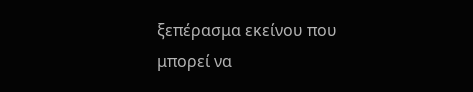ξεπέρασμα εκείνου που μπορεί να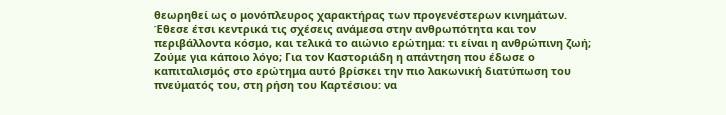θεωρηθεί ως ο μονόπλευρος χαρακτήρας των προγενέστερων κινημάτων. Έθεσε έτσι κεντρικά τις σχέσεις ανάμεσα στην ανθρωπότητα και τον περιβάλλοντα κόσμο, και τελικά το αιώνιο ερώτημα: τι είναι η ανθρώπινη ζωή; Ζούμε για κάποιο λόγο; Για τον Καστοριάδη η απάντηση που έδωσε ο καπιταλισμός στο ερώτημα αυτό βρίσκει την πιο λακωνική διατύπωση του πνεύματός του, στη ρήση του Καρτέσιου: να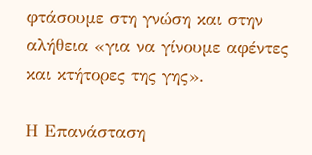φτάσουμε στη γνώση και στην αλήθεια «για να γίνουμε αφέντες και κτήτορες της γης».

Η Επανάσταση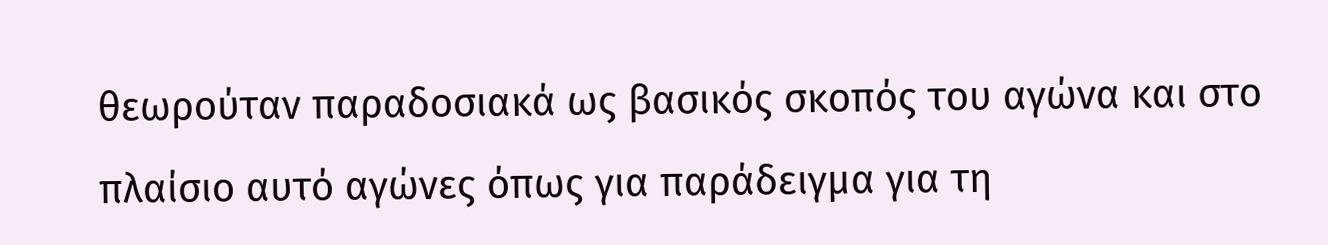θεωρούταν παραδοσιακά ως βασικός σκοπός του αγώνα και στο πλαίσιο αυτό αγώνες όπως για παράδειγμα για τη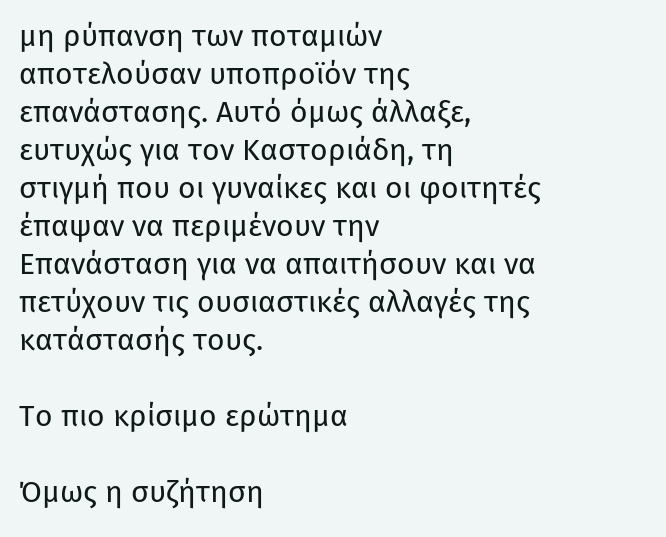μη ρύπανση των ποταμιών αποτελούσαν υποπροϊόν της επανάστασης. Αυτό όμως άλλαξε, ευτυχώς για τον Καστοριάδη, τη στιγμή που οι γυναίκες και οι φοιτητές έπαψαν να περιμένουν την Επανάσταση για να απαιτήσουν και να πετύχουν τις ουσιαστικές αλλαγές της κατάστασής τους.

Το πιο κρίσιμο ερώτημα

Όμως η συζήτηση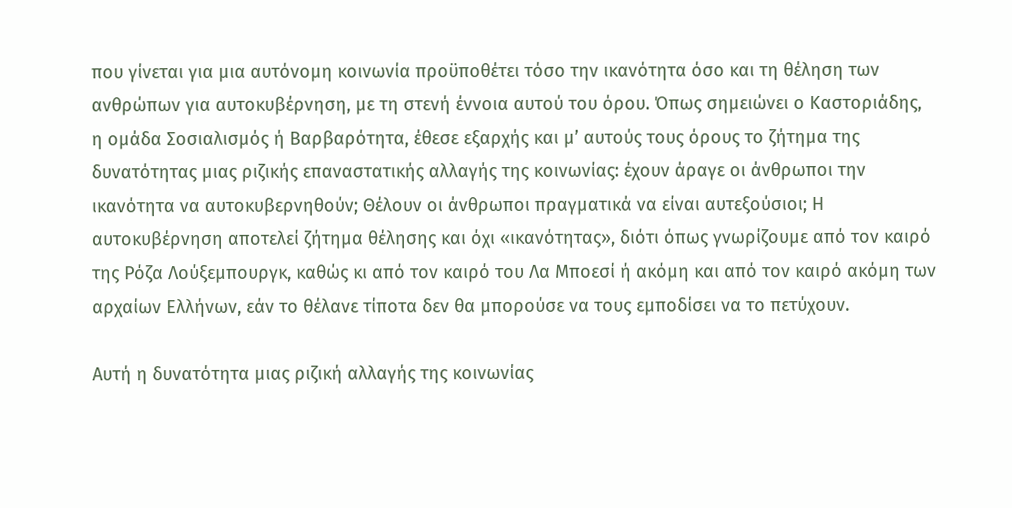που γίνεται για μια αυτόνομη κοινωνία προϋποθέτει τόσο την ικανότητα όσο και τη θέληση των ανθρώπων για αυτοκυβέρνηση, με τη στενή έννοια αυτού του όρου. Όπως σημειώνει ο Καστοριάδης, η ομάδα Σοσιαλισμός ή Βαρβαρότητα, έθεσε εξαρχής και μ’ αυτούς τους όρους το ζήτημα της δυνατότητας μιας ριζικής επαναστατικής αλλαγής της κοινωνίας: έχουν άραγε οι άνθρωποι την ικανότητα να αυτοκυβερνηθούν; Θέλουν οι άνθρωποι πραγματικά να είναι αυτεξούσιοι; Η αυτοκυβέρνηση αποτελεί ζήτημα θέλησης και όχι «ικανότητας», διότι όπως γνωρίζουμε από τον καιρό της Ρόζα Λούξεμπουργκ, καθώς κι από τον καιρό του Λα Μποεσί ή ακόμη και από τον καιρό ακόμη των αρχαίων Ελλήνων, εάν το θέλανε τίποτα δεν θα μπορούσε να τους εμποδίσει να το πετύχουν.

Αυτή η δυνατότητα μιας ριζική αλλαγής της κοινωνίας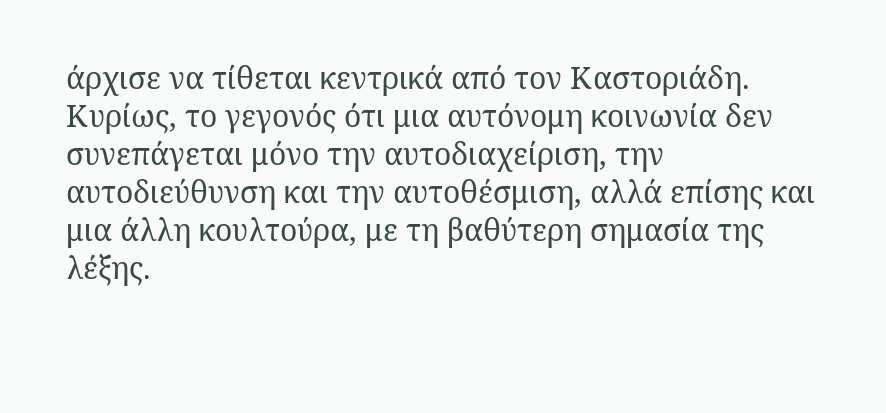άρχισε να τίθεται κεντρικά από τον Καστοριάδη. Κυρίως, το γεγονός ότι μια αυτόνομη κοινωνία δεν συνεπάγεται μόνο την αυτοδιαχείριση, την αυτοδιεύθυνση και την αυτοθέσμιση, αλλά επίσης και μια άλλη κουλτούρα, με τη βαθύτερη σημασία της λέξης.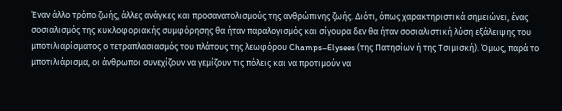Έναν άλλο τρόπο ζωής, άλλες ανάγκες και προσανατολισμούς της ανθρώπινης ζωής. Διότι, όπως χαρακτηριστικά σημειώνει, ένας σοσιαλισμός της κυκλοφοριακής συμφόρησης θα ήταν παραλογισμός και σίγουρα δεν θα ήταν σοσιαλιστική λύση εξάλειψης του μποτιλιαρίσματος ο τετραπλασιασμός του πλάτους της λεωφόρου Champs–Elysees (της Πατησίων ή της Τσιμισκή). Όμως, παρά το μποτιλιάρισμα, οι άνθρωποι συνεχίζουν να γεμίζουν τις πόλεις και να προτιμούν να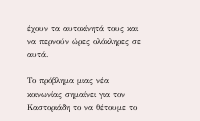έχουν τα αυτοκίνητά τους και να περνούν ώρες ολόκληρες σε αυτά.

Το πρόβλημα μιας νέα κοινωνίας σημαίνει για τον Καστοριάδη το να θέτουμε το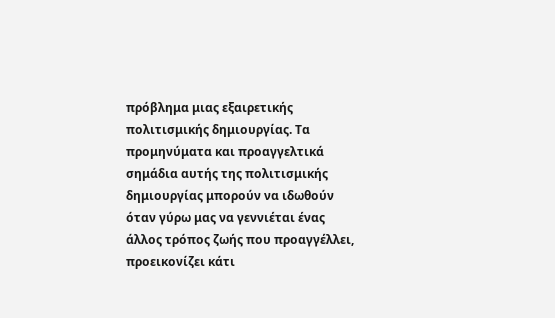πρόβλημα μιας εξαιρετικής πολιτισμικής δημιουργίας. Τα προμηνύματα και προαγγελτικά σημάδια αυτής της πολιτισμικής δημιουργίας μπορούν να ιδωθούν όταν γύρω μας να γεννιέται ένας άλλος τρόπος ζωής που προαγγέλλει, προεικονίζει κάτι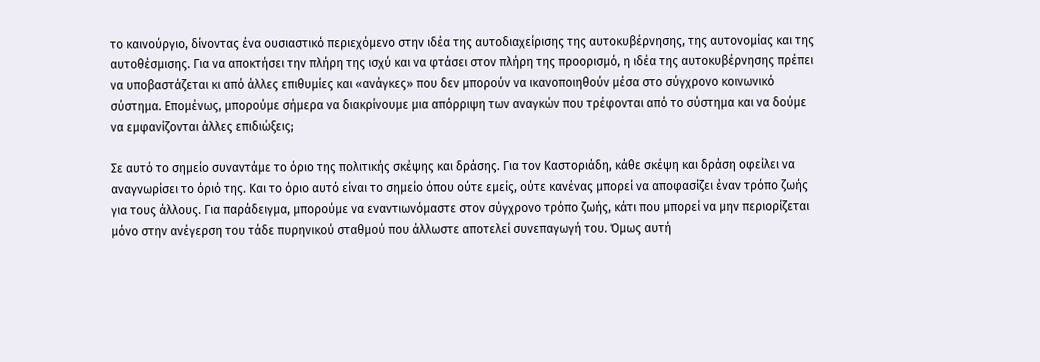το καινούργιο, δίνοντας ένα ουσιαστικό περιεχόμενο στην ιδέα της αυτοδιαχείρισης της αυτοκυβέρνησης, της αυτονομίας και της αυτοθέσμισης. Για να αποκτήσει την πλήρη της ισχύ και να φτάσει στον πλήρη της προορισμό, η ιδέα της αυτοκυβέρνησης πρέπει να υποβαστάζεται κι από άλλες επιθυμίες και «ανάγκες» που δεν μπορούν να ικανοποιηθούν μέσα στο σύγχρονο κοινωνικό σύστημα. Επομένως, μπορούμε σήμερα να διακρίνουμε μια απόρριψη των αναγκών που τρέφονται από το σύστημα και να δούμε να εμφανίζονται άλλες επιδιώξεις;

Σε αυτό το σημείο συναντάμε το όριο της πολιτικής σκέψης και δράσης. Για τον Καστοριάδη, κάθε σκέψη και δράση οφείλει να αναγνωρίσει το όριό της. Και το όριο αυτό είναι το σημείο όπου ούτε εμείς, ούτε κανένας μπορεί να αποφασίζει έναν τρόπο ζωής για τους άλλους. Για παράδειγμα, μπορούμε να εναντιωνόμαστε στον σύγχρονο τρόπο ζωής, κάτι που μπορεί να μην περιορίζεται μόνο στην ανέγερση του τάδε πυρηνικού σταθμού που άλλωστε αποτελεί συνεπαγωγή του. Όμως αυτή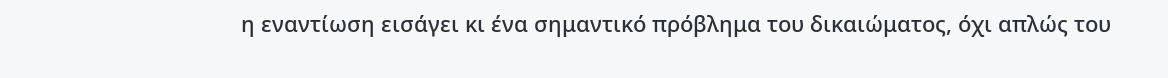η εναντίωση εισάγει κι ένα σημαντικό πρόβλημα του δικαιώματος, όχι απλώς του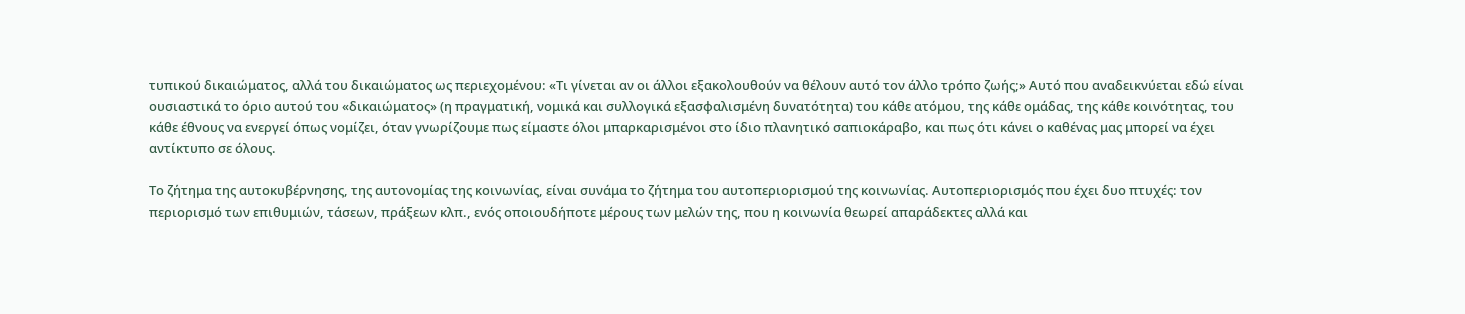τυπικού δικαιώματος, αλλά του δικαιώματος ως περιεχομένου: «Τι γίνεται αν οι άλλοι εξακολουθούν να θέλουν αυτό τον άλλο τρόπο ζωής;» Αυτό που αναδεικνύεται εδώ είναι ουσιαστικά το όριο αυτού του «δικαιώματος» (η πραγματική, νομικά και συλλογικά εξασφαλισμένη δυνατότητα) του κάθε ατόμου, της κάθε ομάδας, της κάθε κοινότητας, του κάθε έθνους να ενεργεί όπως νομίζει, όταν γνωρίζουμε πως είμαστε όλοι μπαρκαρισμένοι στο ίδιο πλανητικό σαπιοκάραβο, και πως ότι κάνει ο καθένας μας μπορεί να έχει αντίκτυπο σε όλους.

Το ζήτημα της αυτοκυβέρνησης, της αυτονομίας της κοινωνίας, είναι συνάμα το ζήτημα του αυτοπεριορισμού της κοινωνίας. Αυτοπεριορισμός που έχει δυο πτυχές: τον περιορισμό των επιθυμιών, τάσεων, πράξεων κλπ., ενός οποιουδήποτε μέρους των μελών της, που η κοινωνία θεωρεί απαράδεκτες αλλά και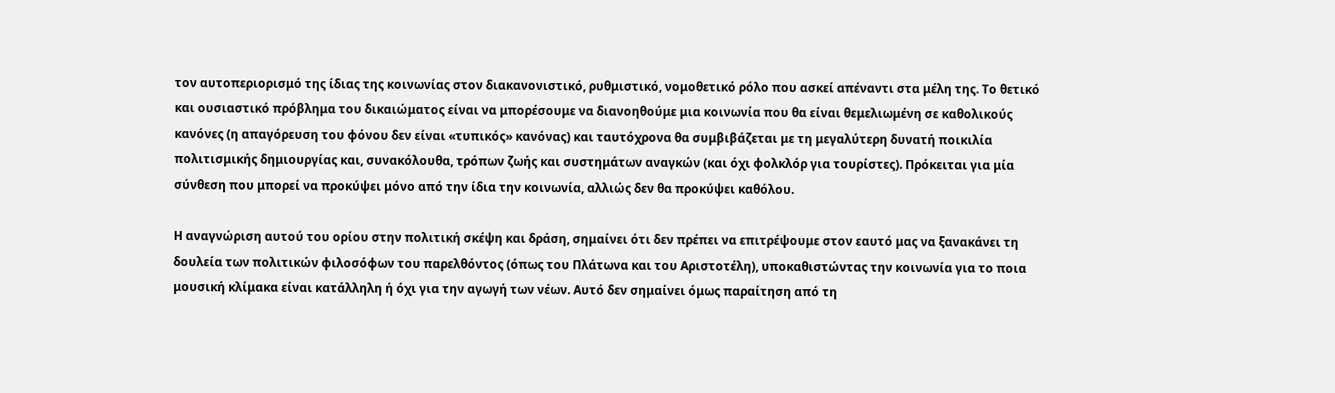τον αυτοπεριορισμό της ίδιας της κοινωνίας στον διακανονιστικό, ρυθμιστικό, νομοθετικό ρόλο που ασκεί απέναντι στα μέλη της. Το θετικό και ουσιαστικό πρόβλημα του δικαιώματος είναι να μπορέσουμε να διανοηθούμε μια κοινωνία που θα είναι θεμελιωμένη σε καθολικούς κανόνες (η απαγόρευση του φόνου δεν είναι «τυπικός» κανόνας) και ταυτόχρονα θα συμβιβάζεται με τη μεγαλύτερη δυνατή ποικιλία πολιτισμικής δημιουργίας και, συνακόλουθα, τρόπων ζωής και συστημάτων αναγκών (και όχι φολκλόρ για τουρίστες). Πρόκειται για μία σύνθεση που μπορεί να προκύψει μόνο από την ίδια την κοινωνία, αλλιώς δεν θα προκύψει καθόλου.

Η αναγνώριση αυτού του ορίου στην πολιτική σκέψη και δράση, σημαίνει ότι δεν πρέπει να επιτρέψουμε στον εαυτό μας να ξανακάνει τη δουλεία των πολιτικών φιλοσόφων του παρελθόντος (όπως του Πλάτωνα και του Αριστοτέλη), υποκαθιστώντας την κοινωνία για το ποια μουσική κλίμακα είναι κατάλληλη ή όχι για την αγωγή των νέων. Αυτό δεν σημαίνει όμως παραίτηση από τη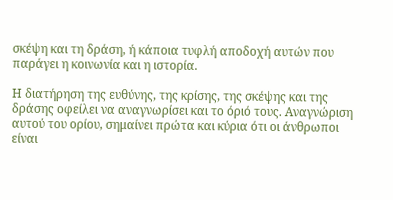σκέψη και τη δράση, ή κάποια τυφλή αποδοχή αυτών που παράγει η κοινωνία και η ιστορία.

Η διατήρηση της ευθύνης, της κρίσης, της σκέψης και της δράσης οφείλει να αναγνωρίσει και το όριό τους. Αναγνώριση αυτού του ορίου, σημαίνει πρώτα και κύρια ότι οι άνθρωποι είναι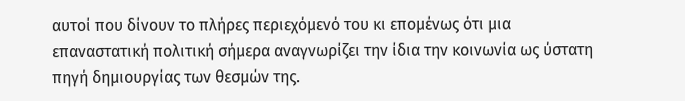αυτοί που δίνουν το πλήρες περιεχόμενό του κι επομένως ότι μια επαναστατική πολιτική σήμερα αναγνωρίζει την ίδια την κοινωνία ως ύστατη πηγή δημιουργίας των θεσμών της.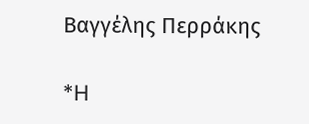Βαγγέλης Περράκης

*H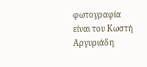φωτογραφία είναι του Κωστή Αργυριάδη